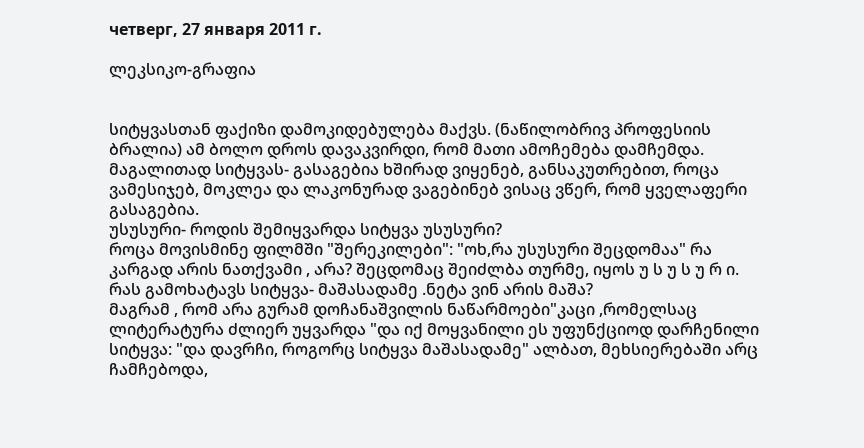четверг, 27 января 2011 г.

ლეკსიკო-გრაფია


სიტყვასთან ფაქიზი დამოკიდებულება მაქვს. (ნაწილობრივ პროფესიის ბრალია) ამ ბოლო დროს დავაკვირდი, რომ მათი ამოჩემება დამჩემდა. მაგალითად სიტყვას- გასაგებია ხშირად ვიყენებ, განსაკუთრებით, როცა ვამესიჯებ, მოკლეა და ლაკონურად ვაგებინებ ვისაც ვწერ, რომ ყველაფერი გასაგებია.
უსუსური- როდის შემიყვარდა სიტყვა უსუსური?
როცა მოვისმინე ფილმში "შერეკილები": "ოხ,რა უსუსური შეცდომაა" რა კარგად არის ნათქვამი , არა? შეცდომაც შეიძლბა თურმე, იყოს უ ს უ ს უ რ ი.
რას გამოხატავს სიტყვა- მაშასადამე .ნეტა ვინ არის მაშა?
მაგრამ , რომ არა გურამ დოჩანაშვილის ნაწარმოები"კაცი ,რომელსაც ლიტერატურა ძლიერ უყვარდა "და იქ მოყვანილი ეს უფუნქციოდ დარჩენილი სიტყვა: "და დავრჩი, როგორც სიტყვა მაშასადამე" ალბათ, მეხსიერებაში არც ჩამჩებოდა,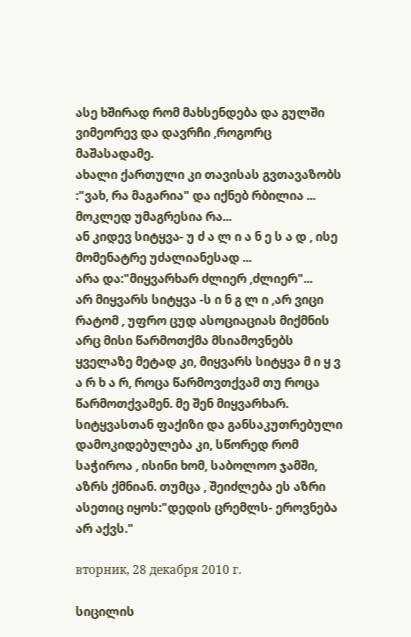ასე ხშირად რომ მახსენდება და გულში ვიმეორევ და დავრჩი ,როგორც მაშასადამე.
ახალი ქართული კი თავისას გვთავაზობს :"ვახ, რა მაგარია" და იქნებ რბილია ...
მოკლედ უმაგრესია რა...
ან კიდევ სიტყვა- უ ძ ა ლ ი ა ნ ე ს ა დ , ისე მომენატრე უძალიანესად ...
არა და:"მიყვარხარ ძლიერ ,ძლიერ"...
არ მიყვარს სიტყვა -ს ი ნ გ ლ ი ,არ ვიცი რატომ , უფრო ცუდ ასოციაციას მიქმნის არც მისი წარმოთქმა მსიამოვნებს
ყველაზე მეტად კი, მიყვარს სიტყვა მ ი ყ ვ ა რ ხ ა რ, როცა წარმოვთქვამ თუ როცა წარმოთქვამენ. მე შენ მიყვარხარ.
სიტყვასთან ფაქიზი და განსაკუთრებული დამოკიდებულება კი, სწორედ რომ საჭიროა , ისინი ხომ, საბოლოო ჯამში, აზრს ქმნიან. თუმცა , შეიძლება ეს აზრი ასეთიც იყოს:"დედის ცრემლს- ეროვნება არ აქვს."

вторник, 28 декабря 2010 г.

სიცილის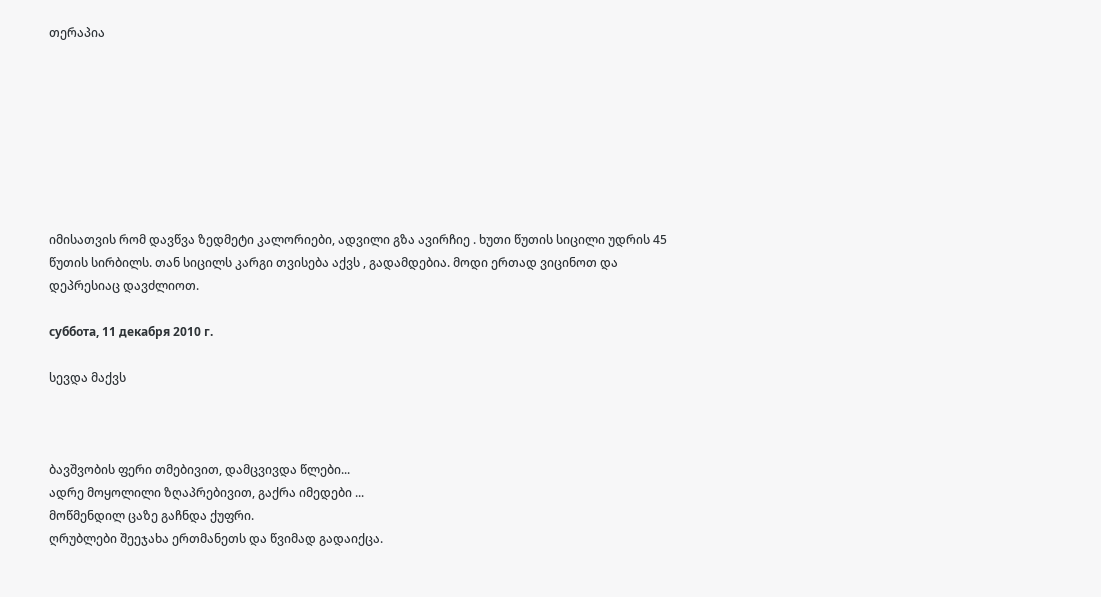თერაპია








იმისათვის რომ დავწვა ზედმეტი კალორიები, ადვილი გზა ავირჩიე . ხუთი წუთის სიცილი უდრის 45 წუთის სირბილს. თან სიცილს კარგი თვისება აქვს , გადამდებია. მოდი ერთად ვიცინოთ და დეპრესიაც დავძლიოთ.

суббота, 11 декабря 2010 г.

სევდა მაქვს



ბავშვობის ფერი თმებივით, დამცვივდა წლები...
ადრე მოყოლილი ზღაპრებივით, გაქრა იმედები ...
მოწმენდილ ცაზე გაჩნდა ქუფრი.
ღრუბლები შეეჯახა ერთმანეთს და წვიმად გადაიქცა.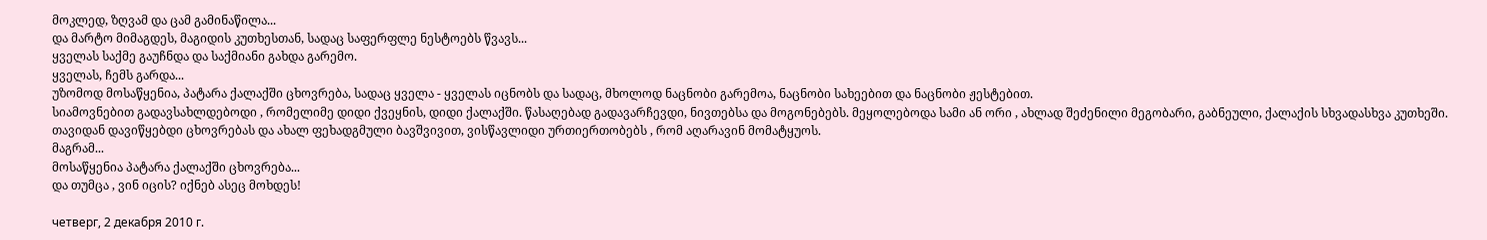მოკლედ, ზღვამ და ცამ გამინაწილა...
და მარტო მიმაგდეს, მაგიდის კუთხესთან, სადაც საფერფლე ნესტოებს წვავს...
ყველას საქმე გაუჩნდა და საქმიანი გახდა გარემო.
ყველას, ჩემს გარდა...
უზომოდ მოსაწყენია, პატარა ქალაქში ცხოვრება, სადაც ყველა - ყველას იცნობს და სადაც, მხოლოდ ნაცნობი გარემოა, ნაცნობი სახეებით და ნაცნობი ჟესტებით.
სიამოვნებით გადავსახლდებოდი , რომელიმე დიდი ქვეყნის, დიდი ქალაქში. წასაღებად გადავარჩევდი, ნივთებსა და მოგონებებს. მეყოლებოდა სამი ან ორი , ახლად შეძენილი მეგობარი, გაბნეული, ქალაქის სხვადასხვა კუთხეში. თავიდან დავიწყებდი ცხოვრებას და ახალ ფეხადგმული ბავშვივით, ვისწავლიდი ურთიერთობებს , რომ აღარავინ მომატყუოს.
მაგრამ...
მოსაწყენია პატარა ქალაქში ცხოვრება...
და თუმცა , ვინ იცის? იქნებ ასეც მოხდეს!

четверг, 2 декабря 2010 г.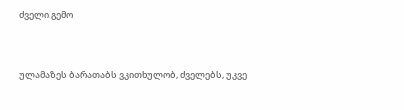ძველი გემო


ულამაზეს ბარათაბს ვკითხულობ, ძველებს, უკვე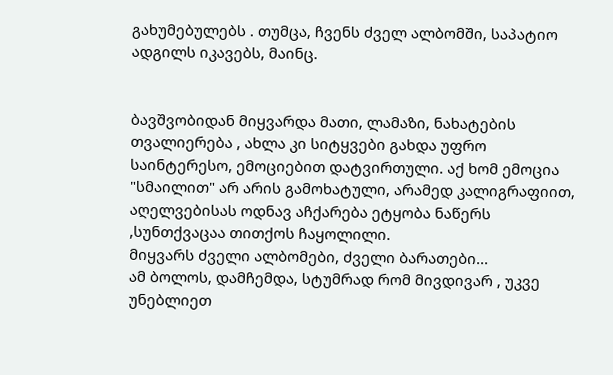გახუმებულებს . თუმცა, ჩვენს ძველ ალბომში, საპატიო ადგილს იკავებს, მაინც.


ბავშვობიდან მიყვარდა მათი, ლამაზი, ნახატების თვალიერება , ახლა კი სიტყვები გახდა უფრო საინტერესო, ემოციებით დატვირთული. აქ ხომ ემოცია "სმაილით" არ არის გამოხატული, არამედ კალიგრაფიით, აღელვებისას ოდნავ აჩქარება ეტყობა ნაწერს ,სუნთქვაცაა თითქოს ჩაყოლილი.
მიყვარს ძველი ალბომები, ძველი ბარათები...
ამ ბოლოს, დამჩემდა, სტუმრად რომ მივდივარ , უკვე უნებლიეთ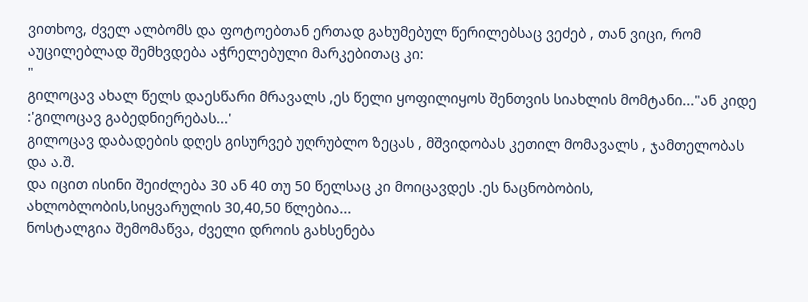ვითხოვ, ძველ ალბომს და ფოტოებთან ერთად გახუმებულ წერილებსაც ვეძებ , თან ვიცი, რომ აუცილებლად შემხვდება აჭრელებული მარკებითაც კი:
"
გილოცავ ახალ წელს დაესწარი მრავალს ,ეს წელი ყოფილიყოს შენთვის სიახლის მომტანი..."ან კიდე :'გილოცავ გაბედნიერებას...'
გილოცავ დაბადების დღეს გისურვებ უღრუბლო ზეცას , მშვიდობას კეთილ მომავალს , ჯამთელობას
და ა.შ.
და იცით ისინი შეიძლება 30 ან 40 თუ 50 წელსაც კი მოიცავდეს .ეს ნაცნობობის, ახლობლობის,სიყვარულის 30,40,50 წლებია...
ნოსტალგია შემომაწვა, ძველი დროის გახსენება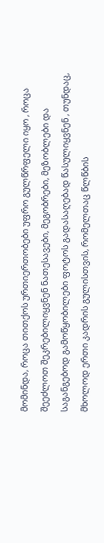მომინდა, როცა თითქოს ურთიერთობები უფრო გულწრფელი იყო , როცა შეეძლოთ შეკრებილიყვნენ ნათესავები, მეგობრები, მეზობლები და საგანგებოდ გამოწყობილები ფოტოს გადასაღებად წასულიყვნენ , თუნდაც, მხოლოდ ერთი კადრის გულისთვის, რომელთაც წლწბის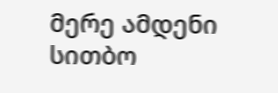მერე ამდენი სითბო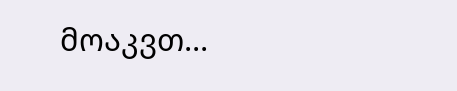მოაკვთ...